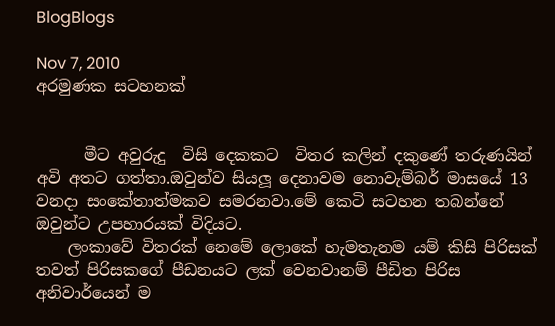BlogBlogs

Nov 7, 2010
අරමුණක සටහනක්


      මීට අවුරුදු  විසි දෙකකට  විතර කලින් දකුණේ තරුණයින් අවි අතට ගත්තා.ඔවුන්ව සියලූ දෙනාවම නොවැම්බර් මාසයේ 13 වනදා සංකේතාත්මකව සමරනවා.මේ කෙටි සටහන තබන්නේ ඔවුන්ට උපහාරයක් විදියට.
    ලංකාවේ විතරක් නෙමේ ලොකේ හැමතැනම යම් කිසි පිරිසක් තවත් පිරිසකගේ පීඩනයට ලක් වෙනවානම් පීඩිත පිරිස අනිවාර්යෙන් ම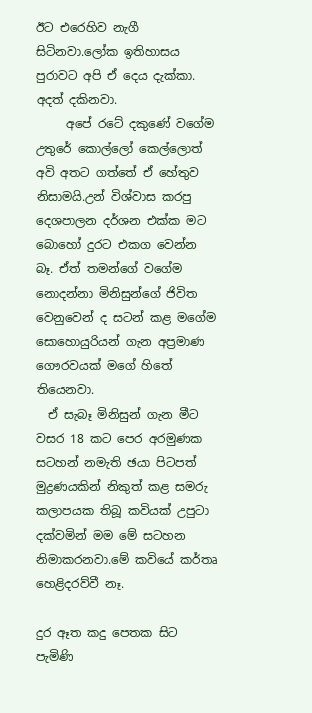ඊට එරෙහිව නැගී සිටිනවා.ලෝක ඉතිහාසය පුරාවට අපි ඒ දෙය දැක්කා. අදත් දකිනවා.
     අපේ රටේ දකුණේ වගේම උතුරේ කොල්ලෝ කෙල්ලොත් අවි අතට ගත්තේ ඒ හේතුව නිසාමයි.උන් විශ්වාස කරපු දෙශපාලන දර්ශන එක්ක මට බොහෝ දුරට එකග වෙන්න බෑ. ඒත් තමන්ගේ වගේම නොදන්නා මිනිසුන්ගේ ජිවිත වෙනුවෙන් ද සටන් කළ මගේම සොහොයුරියන් ගැන අප්‍රමාණ ගෞරවයක් මගේ හිතේ තියෙනවා.
  ඒ සැබෑ මිනිසුන් ගැන මීට වසර 18 කට පෙර අරමුණක සටහන් නමැති ඡයා පිටපත් මුද්‍රණයකින් නිකුත් කළ සමරු කලාපයක තිබූ කවියක් උපුටා දක්වමින් මම මේ සටහන නිමාකරනවා.මේ කවියේ කර්තෘ හෙළිදරව්වී නෑ.

දුර ඈත කදු පෙතක සිට පැමිණි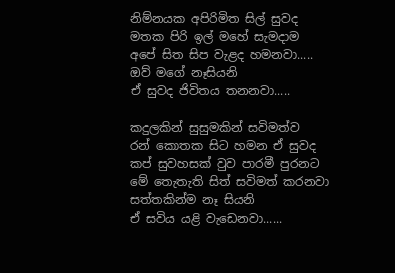නිම්නයක අපිරිමිත සිල් සුවද
මතක පිරි ඉල් මහේ සැමදාම
අපේ සිත සිප වැළද හමනවා.....
ඔව් මගේ නෑසියනි
ඒ සුවද ජිවිතය තනනවා.....

කදුලකින් සුසුමකින් සවිමත්ව
රන් කොතක සිට හමන ඒ සුවද
කප් සුවහසක් වුව පාරමී පුරනට
මේ තෙැතැති සිත් සවිමත් කරනවා
සත්තකින්ම නෑ සියනි
ඒ සවිය යළි වැඩෙනවා......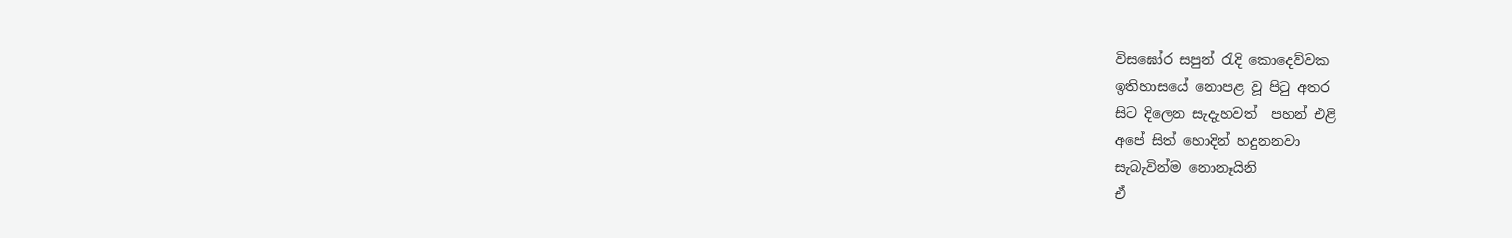විසඝෝර සපුන් රැදි කොදෙව්වක
ඉතිහාසයේ නොපළ වූ පිටු අතර
සිට දිලෙන සැදැහවත්  පහන් එළි
අපේ සිත් හොදින් හදුනනවා
සැබැවින්ම නොනෑයිනි
ඒ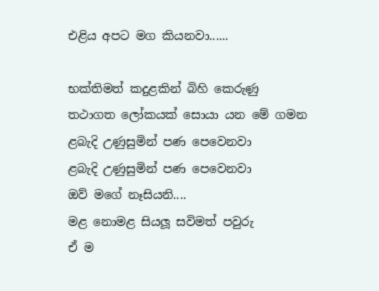එළිය අපට මග කියනවා......

භක්තිමත් කදුළකින් බිහි කෙරුණු
තථාගත ලෝකයක් සොයා යන මේ ගමන
ළබැදි උණුසුමින් පණ පෙවෙනවා
ළබැදි උණුසුමින් පණ පෙවෙනවා
ඔව් මගේ නෑසියනි....
මළ නොමළ සියලූ සවිමත් පවුරු
ඒ ම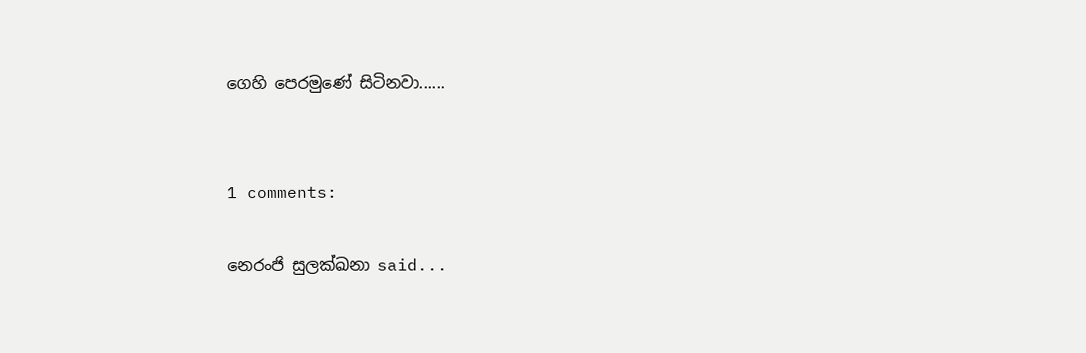ගෙහි පෙරමුණේ සිටිනවා......


1 comments:

නෙරංජි සුලක්ඛනා said...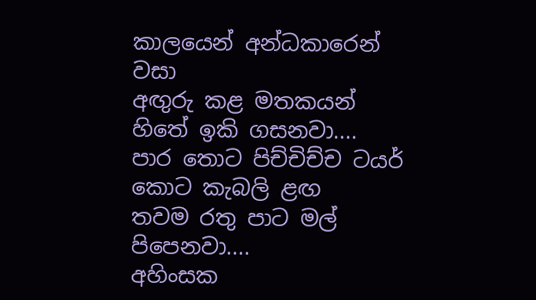කාලයෙන් අන්ධකාරෙන් වසා
අඟුරු කළ මතකයන් හිතේ ඉකි ගසනවා....
පාර තොට පිච්චිච්ච ටයර් කොට කැබලි ළඟ
තවම රතු පාට මල් පිපෙනවා....
අහිංසක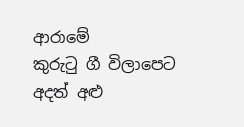ආරාමේ
කුරුටු ගී විලාපෙට
අදත් අළු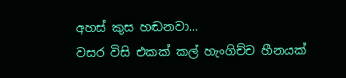අහස් කුස හඬනවා...
වසර විසි එකක් කල් හැංගිච්ච හීනයක්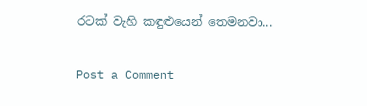රටක් වැහි කඳුළුයෙන් තෙමනවා...

Post a Comment